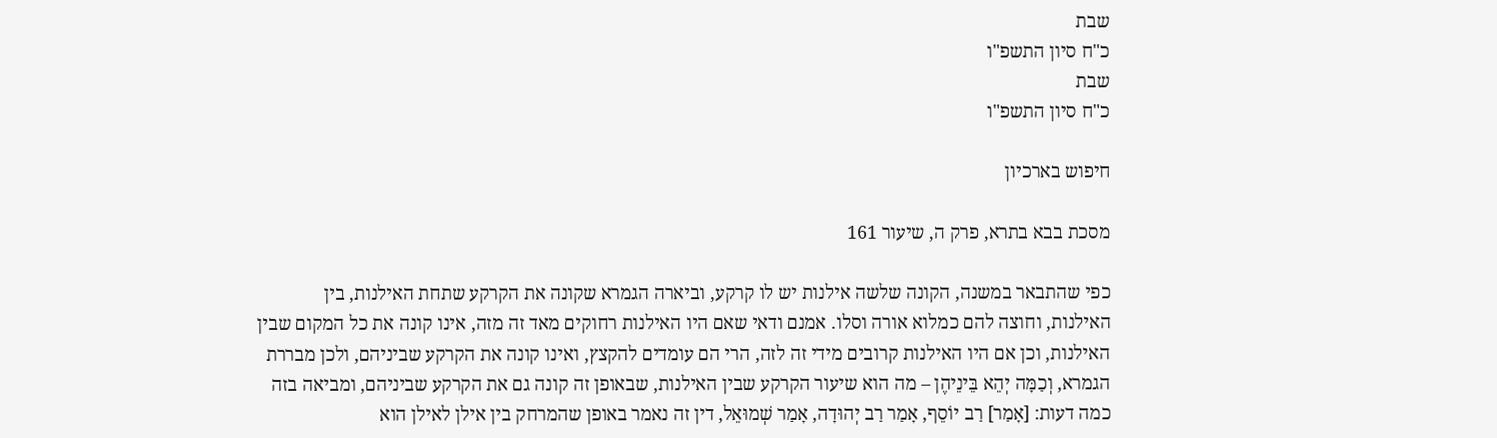שבת
כ"ח סיון התשפ"ו
שבת
כ"ח סיון התשפ"ו

חיפוש בארכיון

מסכת בבא בתרא, פרק ה, שיעור 161

כפי שהתבאר במשנה, הקונה שלשה אילנות יש לו קרקע, וביארה הגמרא שקונה את הקרקע שתחת האילנות, בין האילנות, וחוצה להם כמלוא אורה וסלו. אמנם ודאי שאם היו האילנות רחוקים מאד זה מזה, אינו קונה את כל המקום שבין האילנות, וכן אם היו האילנות קרובים מידי זה לזה, הרי הם עומדים להקצץ, ואינו קונה את הקרקע שביניהם, ולכן מבררת הגמרא, וְכַמָּה יְהֵא בֵּינֵיהֶן – מה הוא שיעור הקרקע שבין האילנות, שבאופן זה קונה גם את הקרקע שביניהם, ומביאה בזה כמה דעות: [אָמַר] רַב יוֹסֵף, אָמַר רַב יְהוּדָה, אָמַר שְׁמוּאֵל, דין זה נאמר באופן שהמרחק בין אילן לאילן הוא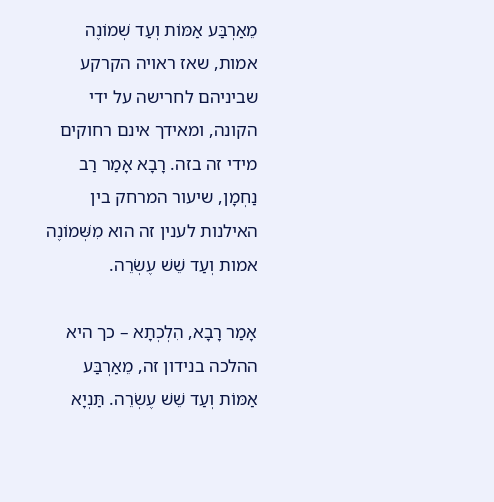מֵאַרְבַּע אַמּוֹת וְעַד שְׁמוֹנֶה אמות, שאז ראויה הקרקע שביניהם לחרישה על ידי הקונה, ומאידך אינם רחוקים מידי זה בזה. רָבָא אָמַר רַב נַחְמָן, שיעור המרחק בין האילנות לענין זה הוא מִשְּׁמוֹנֶה אמות וְעַד שֵׁשׁ עֶשְׂרֵה.

אָמַר רָבָא, הִלְכְתָא – כך היא ההלכה בנידון זה, מֵאַרְבַּע אַמּוֹת וְעַד שֵׁשׁ עֶשְׂרֵה. תַּנְיָא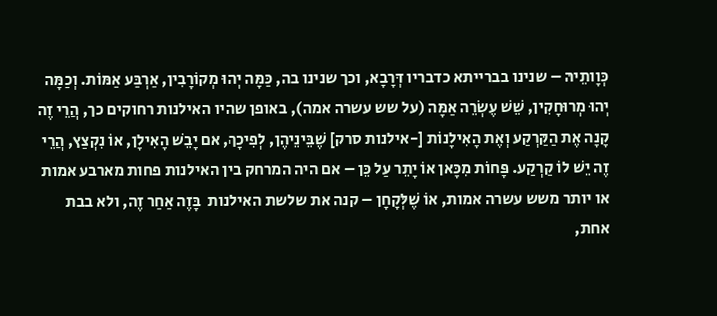כְּוָותֵיהּ – שנינו בברייתא כדבריו דְּרָבָא, וכך שנינו בה, כַּמָּה יְהוּ מְקוֹרָבִין, אַרְבַּע אַמּוֹת. וְכַמָּה יְהוּ מְרוּחָקִין, שֵׁשׁ עֶשְׂרֵה אַמָּה (על שש עשרה אמה), באופן שהיו האילנות רחוקים כך, הֲרֵי זֶה קָנָה אֶת הַקַּרְקַע וְאֶת הָאִילָנוֹת [-אילנות סרק] שֶׁבֵּינֵיהֶן, לְפִיכָךְ, אם יָבֵשׁ הָאִילָן, אוֹ נִקְצַץ, הֲרֵי זֶה יֵשׁ לוֹ קַרְקַע. פָּחוֹת מִכָּאן אוֹ יָתֵר עַל כֵּן – אם היה המרחק בין האילנות פחות מארבע אמות או יותר משש עשרה אמות, אוֹ שֶׁלְּקָחָן – קנה את שלשת האילנות  בָּזֶה אַחַר זֶה, ולא בבת אחת,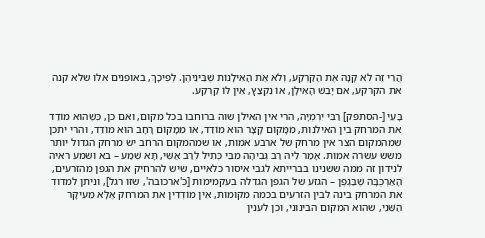הֲרֵי זֶה לֹא קָנָה אֶת הַקַּרְקַע, וְלֹא אֶת הָאִילָנוֹת שֶׁבֵּינֵיהֶן. לְפִיכָךְ, באופנים אלו שלא קנה את הקרקע, אם יָבֵשׁ הָאִילָן, אוֹ נִקְצַץ, אֵין לוֹ קַרְקַע.

בָּעֵי [-הסתפק] רַבִּי יִרְמְיָה, הרי אין האילן שוה ברוחבו בכל מקום, ואם כן, כְּשֶׁהוּא מוֹדֵד את המרחק בין האילנות, מִמָּקוֹם קָצָר הוּא מוֹדֵד, אוֹ מִמָּקוֹם רָחָב הוּא מוֹדֵד, והרי יתכן שמהמקום הצר אין מרחק של ארבע אמות, או שמהמקום הרחב יש מרחק הגדול יותר משש עשרה אמות. אָמַר לֵיהּ רַב גְּבִיהָה מִבֵּי כְּתִיל לְרַב אַשִּׁי, תָּא שְׁמַע – בא ושמע ראיה לנידון זה ממה ששנינו בברייתא לגבי איסור כלאיים, שיש להרחיק את הגפן מהזרעים, הָאַרְכֻּבָּה שֶׁבַּגֶּפֶן – הגזע של הגפן הגדלה בעקמימות [כ'ארכובה', שזו רגל], וניתן למדוד את המרחק בינה לבין הזרעים בכמה מקומות, אֵין מוֹדְדִין את המרחק אֶלָּא מֵעִיקָּר הַשֵּׁנִי, שהוא המקום הבינוני, וכן לענין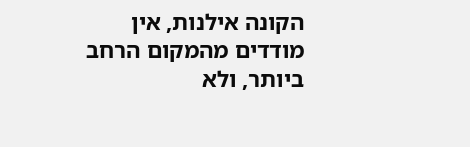הקונה אילנות, אין מודדים מהמקום הרחב ביותר, ולא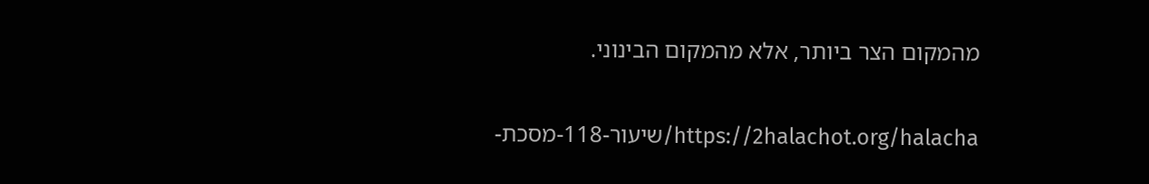מהמקום הצר ביותר, אלא מהמקום הבינוני.

https://2halachot.org/halacha/שיעור-118-מסכת-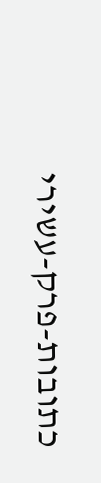כתובות-פרק-עשירי